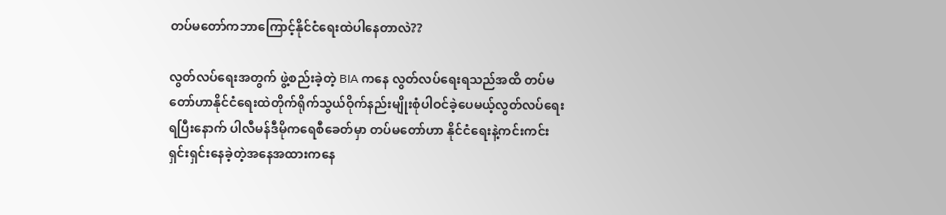တပ်မတော်ကဘာကြောင့်နိုင်ငံရေးထဲပါနေတာလဲ??

လွတ်လပ်ရေးအတွက် ဖွဲ့စည်းခဲ့တဲ့ BIA ကနေ လွတ်လပ်ရေးရသည်အထိ တပ်မတော်ဟာနိုင်ငံရေးထဲတိုက်ရိုက်သွယ်ဝိုက်နည်းမျိုးစုံပါဝင်ခဲ့ပေမယ့်လွတ်လပ်ရေးရပြီးနောက် ပါလီမန်ဒီမိုကရေစီခေတ်မှာ တပ်မတော်ဟာ နိုင်ငံရေးနဲ့ကင်းကင်းရှင်းရှင်းနေခဲ့တဲ့အနေအထားကနေ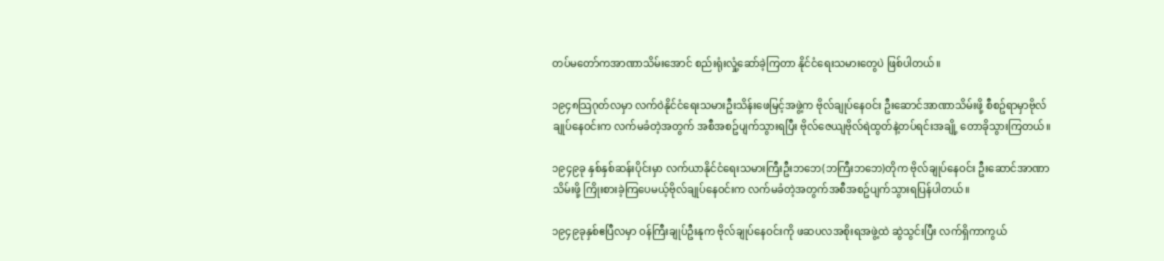တပ်မတော်ကအာဏာသိမ်းအောင် စည်းရုံးလှုံ့ဆော်ခဲ့ကြတာ နိုင်ငံရေးသမားတွေပဲ ဖြစ်ပါတယ်။

၁၉၄၈သြဂုတ်လမှာ လက်ဝဲနိုင်ငံရေးသမားဦးသိန်းဖေမြင့်အဖွဲ့က ဗိုလ်ချုပ်နေဝင်း ဦးဆောင်အာဏာသိမ်းဖို့ စီစဥ်ရာမှာဗိုလ်ချုပ်နေဝင်းက လက်မခံတဲ့အတွက် အစီအစဥ်ပျက်သွားရပြီး ဗိုလ်ဇေယျဗိုလ်ရဲထွတ်နဲ့တပ်ရင်းအချို့ တောခိုသွားကြတယ်။

၁၉၄၉ခု နှစ်နှစ်ဆန်းပိုင်းမှာ လက်ယာနိုင်ငံရေးသမားကြီးဦးဘဘေ(ဘကြီးဘဘေ)တိုက ဗိုလ်ချုပ်နေဝင်း ဦးဆောင်အာဏာသိမ်းဖို့ ကြိုးစားခဲ့ကြပေမယ့်ဗိုလ်ချုပ်နေဝင်းက လက်မခံတဲ့အတွက်အစီအစဥ်ပျက်သွားရပြန်ပါတယ်။

၁၉၄၉ခုနှစ်ဧပြီလမှာ ဝန်ကြီးချုပ်ဦးနုက ဗိုလ်ချုပ်နေဝင်းကို ဖဆပလအစိုးရအဖွဲ့ထဲ ဆွဲသွင်းပြီး လက်ရှိကာကွယ်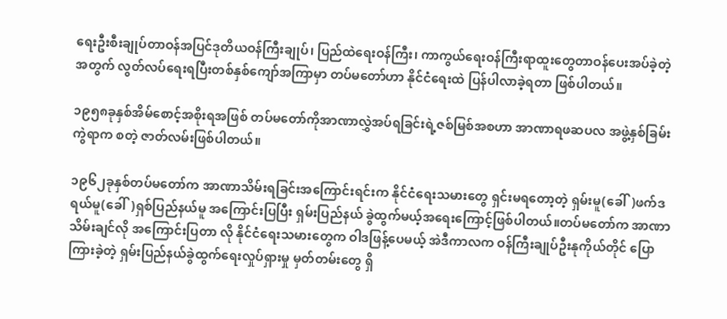ရေးဦးစီးချုပ်တာဝန်အပြင်ဒုတိယဝန်ကြီးချုပ်၊ ပြည်ထဲရေးဝန်ကြီး၊ ကာကွယ်ရေးဝန်ကြီးရာထူးတွေတာဝန်ပေးအပ်ခဲ့တဲ့အတွက် လွတ်လပ်ရေးရပြီးတစ်နှစ်ကျော်အကြာမှာ တပ်မတော်ဟာ နိုင်ငံရေးထဲ ပြန်ပါလာခဲ့ရတာ ဖြစ်ပါတယ်။

၁၉၅၈ခုနှစ်အိမ်စောင့်အစိုးရအဖြစ် တပ်မတော်ကိုအာဏာလွှဲအပ်ရခြင်းရဲ့ဇစ်မြစ်အစဟာ အာဏာရဖဆပလ အဖွဲ့နှစ်ခြမ်းကွဲရာက စတဲ့ ဇာတ်လမ်းဖြစ်ပါတယ်။

၁၉၆၂ခုနှစ်တပ်မတော်က အာဏာသိမ်းရခြင်းအကြောင်းရင်းက နိုင်ငံရေးသမားတွေ ရှင်းမရတော့တဲ့ ရှမ်းမူ(ခေါ်)ဖက်ဒရယ်မူ(ခေါ်)ရှစ်ပြည်နယ်မူ အကြောင်းပြပြီး ရှမ်းပြည်နယ် ခွဲထွက်မယ့်အရေးကြောင့်ဖြစ်ပါတယ်။တပ်မတော်က အာဏာသိမ်းချင်လို အကြောင်းပြတာ လို နိုင်ငံရေးသမားတွေက ဝါဒဖြန့်ပေမယ့် အဲဒီကာလက ဝန်ကြီးချုပ်ဦးနုကိုယ်တိုင် ပြောကြားခဲ့တဲ့ ရှမ်းပြည်နယ်ခွဲထွက်ရေးလှုပ်ရှားမှု မှတ်တမ်းတွေ ရှိ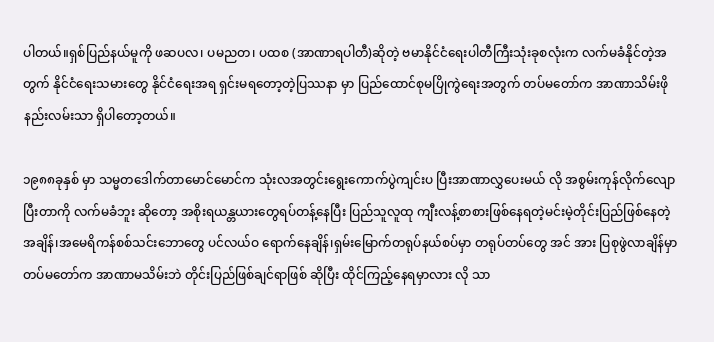ပါတယ်။ရှစ်ပြည်နယ်မူကို ဖဆပလ၊ ပမညတ၊ ပထစ (အာဏာရပါတီ)ဆိုတဲ့ ဗမာနိုင်ငံရေးပါတီကြီးသုံးခုစလုံးက လက်မခံနိုင်တဲ့အတွက် နိုင်ငံရေးသမားတွေ နိုင်ငံရေးအရ ရှင်းမရတော့တဲ့ပြဿနာ မှာ ပြည်ထောင်စုမပြိုကွဲရေးအတွက် တပ်မတော်က အာဏာသိမ်းဖိုနည်းလမ်းသာ ရှိပါတော့တယ်။

၁၉၈၈ခုနှစ် မှာ သမ္မတဒေါက်တာမောင်မောင်က သုံးလအတွင်းရွေးကောက်ပွဲကျင်းပ ပြီးအာဏာလွှပေးမယ် လို အစွမ်းကုန်လိုက်လျောပြီးတာကို လက်မခံဘူး ဆိုတော့ အစိုးရယန္တယားတွေရပ်တန့်နေပြီး ပြည်သူလူထု ကျီးလန့်စာစားဖြစ်နေရတဲ့မင်းမဲ့တိုင်းပြည်ဖြစ်နေတဲ့အချိန်၊အမေရိကန်စစ်သင်းဘောတွေ ပင်လယ်ဝ ရောက်နေချိန်၊ရှမ်းမြောက်တရုပ်နယ်စပ်မှာ တရုပ်တပ်တွေ အင် အား ပြစုဖွဲလာချိန်မှာ တပ်မတော်က အာဏာမသိမ်းဘဲ တိုင်းပြည်ဖြစ်ချင်ရာဖြစ် ဆိုပြီး ထိုင်ကြည့်နေရမှာလား လို သာ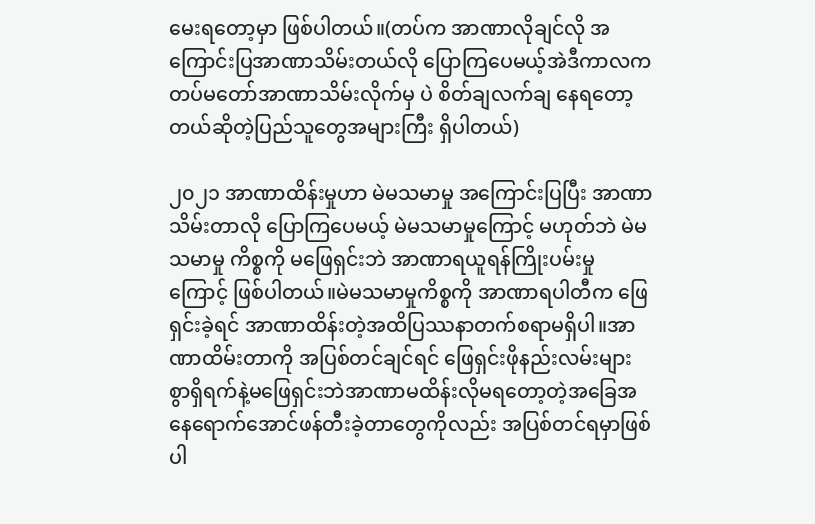မေးရတော့မှာ ဖြစ်ပါတယ်။(တပ်က အာဏာလိုချင်လို အကြောင်းပြအာဏာသိမ်းတယ်လို ပြောကြပေမယ့်အဲဒီကာလက တပ်မတော်အာဏာသိမ်းလိုက်မှ ပဲ စိတ်ချလက်ချ နေရတော့တယ်ဆိုတဲ့ပြည်သူတွေအများကြီး ရှိပါတယ်)

၂၀၂၁ အာဏာထိန်းမှုဟာ မဲမသမာမှု အကြောင်းပြပြီး အာဏာသိမ်းတာလို ပြောကြပေမယ့် မဲမသမာမှုကြောင့် မဟုတ်ဘဲ မဲမသမာမှု ကိစ္စကို မဖြေရှင်းဘဲ အာဏာရယူရန်ကြိုးပမ်းမှုကြောင့် ဖြစ်ပါတယ်။မဲမသမာမှုကိစ္စကို အာဏာရပါတီက ဖြေရှင်းခဲ့ရင် အာဏာထိန်းတဲ့အထိပြဿနာတက်စရာမရှိပါ။အာဏာထိမ်းတာကို အပြစ်တင်ချင်ရင် ဖြေရှင်းဖိုနည်းလမ်းများစွာရှိရက်နဲ့မဖြေရှင်းဘဲအာဏာမထိန်းလိုမရတော့တဲ့အခြေအနေရောက်အောင်ဖန်တီးခဲ့တာတွေကိုလည်း အပြစ်တင်ရမှာဖြစ်ပါ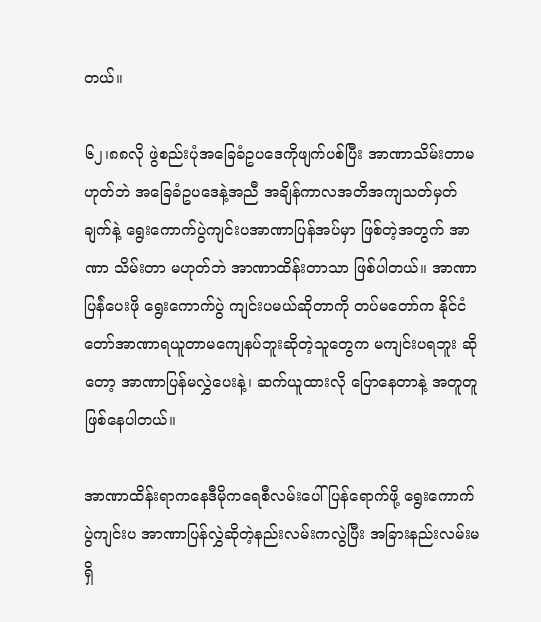တယ်။

၆၂၊၈၈လို ဖွဲစည်းပုံအခြေခံဥပဒေကိုဖျက်ပစ်ပြီး အာဏာသိမ်းတာမဟုတ်ဘဲ အခြေခံဥပဒေနဲ့အညီ အချိန်ကာလအတိအကျသတ်မှတ်ချက်နဲ့ ရွေးကောက်ပွဲကျင်းပအာဏာပြန်အပ်မှာ ဖြစ်တဲ့အတွက် အာဏာ သိမ်းတာ မဟုတ်ဘဲ အာဏာထိန်းတာသာ ဖြစ်ပါတယ်။ အာဏာပြန်ဲပေးဖို ရွေးကောက်ပွဲ ကျင်းပမယ်ဆိုတာကို တပ်မတော်က နိုင်ငံတော်အာဏာရယူတာမကျေနပ်ဘူးဆိုတဲ့သူတွေက မကျင်းပရဘူး ဆိုတော့ အာဏာပြန်မလွှဲပေးနဲ့၊ ဆက်ယူထားလို ပြောနေတာနဲ့ အတူတူ ဖြစ်နေပါတယ်။

အာဏာထိန်းရာကနေဒီမိုကရေစီလမ်းပေါ်ပြန်ရောက်ဖို့ ရွေးကောက်ပွဲကျင်းပ အာဏာပြန်လွှဲဆိုတဲ့နည်းလမ်းကလွဲပြီး အခြားနည်းလမ်းမရှိ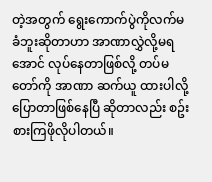တဲ့အတွက် ရွေးကောက်ပွဲကိုလက်မခံဘူးဆိုတာဟာ အာဏာလွှဲလို့မရအောင် လုပ်နေတာဖြစ်လို့ တပ်မတော်ကို အာဏာ ဆက်ယူ ထားပါလို့ ပြောတာဖြစ်နေပြီ ဆိုတာလည်း စဥ်းစားကြဖိုလိုပါတယ်။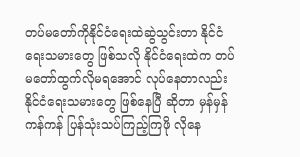တပ်မတော်ကိုနိုင်ငံရေးထဲဆွဲသွင်းတာ နိုင်ငံရေးသမားတွေ ဖြစ်သလို နိုင်ငံရေးထဲက တပ်မတော်ထွက်လိုမရအောင် လုပ်နေတာလည်း နိုင်ငံရေးသမားတွေ ဖြစ်နေပြီ ဆိုတာ မှန်မှန်ကန်ကန် ပြန်သုံးသပ်ကြည့်ကြဖို လိုနေ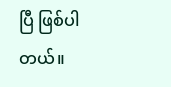ပြီ ဖြစ်ပါတယ်။